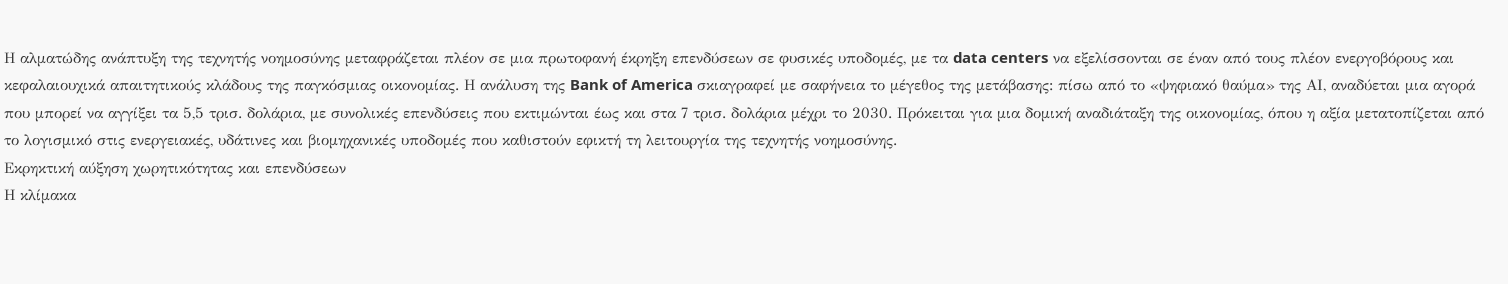Η αλματώδης ανάπτυξη της τεχνητής νοημοσύνης μεταφράζεται πλέον σε μια πρωτοφανή έκρηξη επενδύσεων σε φυσικές υποδομές, με τα data centers να εξελίσσονται σε έναν από τους πλέον ενεργοβόρους και κεφαλαιουχικά απαιτητικούς κλάδους της παγκόσμιας οικονομίας. Η ανάλυση της Bank of America σκιαγραφεί με σαφήνεια το μέγεθος της μετάβασης: πίσω από το «ψηφιακό θαύμα» της ΑΙ, αναδύεται μια αγορά που μπορεί να αγγίξει τα 5,5 τρισ. δολάρια, με συνολικές επενδύσεις που εκτιμώνται έως και στα 7 τρισ. δολάρια μέχρι το 2030. Πρόκειται για μια δομική αναδιάταξη της οικονομίας, όπου η αξία μετατοπίζεται από το λογισμικό στις ενεργειακές, υδάτινες και βιομηχανικές υποδομές που καθιστούν εφικτή τη λειτουργία της τεχνητής νοημοσύνης.
Εκρηκτική αύξηση χωρητικότητας και επενδύσεων
Η κλίμακα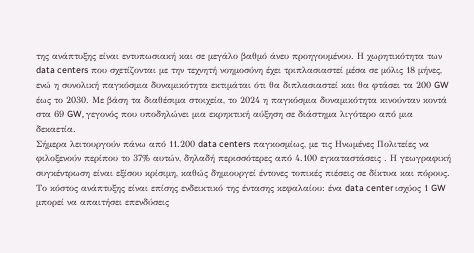της ανάπτυξης είναι εντυπωσιακή και σε μεγάλο βαθμό άνευ προηγουμένου. Η χωρητικότητα των data centers που σχετίζονται με την τεχνητή νοημοσύνη έχει τριπλασιαστεί μέσα σε μόλις 18 μήνες, ενώ η συνολική παγκόσμια δυναμικότητα εκτιμάται ότι θα διπλασιαστεί και θα φτάσει τα 200 GW έως το 2030. Με βάση τα διαθέσιμα στοιχεία, το 2024 η παγκόσμια δυναμικότητα κινούνταν κοντά στα 69 GW, γεγονός που υποδηλώνει μια εκρηκτική αύξηση σε διάστημα λιγότερο από μια δεκαετία.
Σήμερα λειτουργούν πάνω από 11.200 data centers παγκοσμίως, με τις Ηνωμένες Πολιτείες να φιλοξενούν περίπου το 37% αυτών, δηλαδή περισσότερες από 4.100 εγκαταστάσεις . Η γεωγραφική συγκέντρωση είναι εξίσου κρίσιμη, καθώς δημιουργεί έντονες τοπικές πιέσεις σε δίκτυα και πόρους.
Το κόστος ανάπτυξης είναι επίσης ενδεικτικό της έντασης κεφαλαίου: ένα data center ισχύος 1 GW μπορεί να απαιτήσει επενδύσεις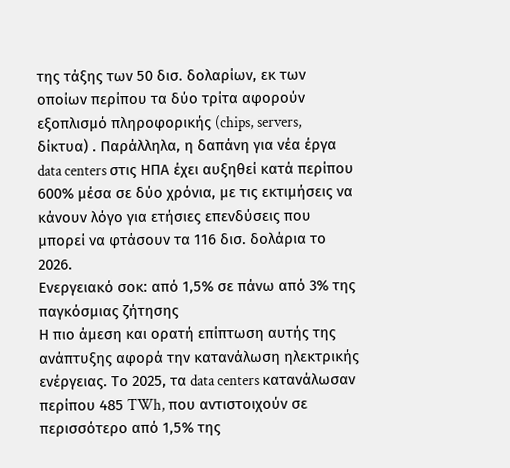της τάξης των 50 δισ. δολαρίων, εκ των οποίων περίπου τα δύο τρίτα αφορούν εξοπλισμό πληροφορικής (chips, servers, δίκτυα) . Παράλληλα, η δαπάνη για νέα έργα data centers στις ΗΠΑ έχει αυξηθεί κατά περίπου 600% μέσα σε δύο χρόνια, με τις εκτιμήσεις να κάνουν λόγο για ετήσιες επενδύσεις που μπορεί να φτάσουν τα 116 δισ. δολάρια το 2026.
Ενεργειακό σοκ: από 1,5% σε πάνω από 3% της παγκόσμιας ζήτησης
Η πιο άμεση και ορατή επίπτωση αυτής της ανάπτυξης αφορά την κατανάλωση ηλεκτρικής ενέργειας. Το 2025, τα data centers κατανάλωσαν περίπου 485 TWh, που αντιστοιχούν σε περισσότερο από 1,5% της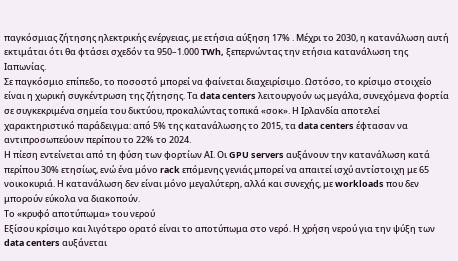παγκόσμιας ζήτησης ηλεκτρικής ενέργειας, με ετήσια αύξηση 17% . Μέχρι το 2030, η κατανάλωση αυτή εκτιμάται ότι θα φτάσει σχεδόν τα 950–1.000 TWh, ξεπερνώντας την ετήσια κατανάλωση της Ιαπωνίας.
Σε παγκόσμιο επίπεδο, το ποσοστό μπορεί να φαίνεται διαχειρίσιμο. Ωστόσο, το κρίσιμο στοιχείο είναι η χωρική συγκέντρωση της ζήτησης. Τα data centers λειτουργούν ως μεγάλα, συνεχόμενα φορτία σε συγκεκριμένα σημεία του δικτύου, προκαλώντας τοπικά «σοκ». Η Ιρλανδία αποτελεί χαρακτηριστικό παράδειγμα: από 5% της κατανάλωσης το 2015, τα data centers έφτασαν να αντιπροσωπεύουν περίπου το 22% το 2024.
Η πίεση εντείνεται από τη φύση των φορτίων ΑΙ. Οι GPU servers αυξάνουν την κατανάλωση κατά περίπου 30% ετησίως, ενώ ένα μόνο rack επόμενης γενιάς μπορεί να απαιτεί ισχύ αντίστοιχη με 65 νοικοκυριά. Η κατανάλωση δεν είναι μόνο μεγαλύτερη, αλλά και συνεχής, με workloads που δεν μπορούν εύκολα να διακοπούν.
Το «κρυφό αποτύπωμα» του νερού
Εξίσου κρίσιμο και λιγότερο ορατό είναι το αποτύπωμα στο νερό. Η χρήση νερού για την ψύξη των data centers αυξάνεται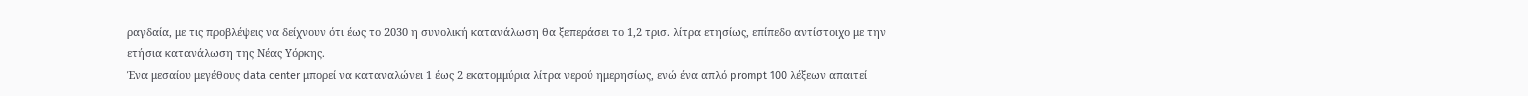ραγδαία, με τις προβλέψεις να δείχνουν ότι έως το 2030 η συνολική κατανάλωση θα ξεπεράσει το 1,2 τρισ. λίτρα ετησίως, επίπεδο αντίστοιχο με την ετήσια κατανάλωση της Νέας Υόρκης.
Ένα μεσαίου μεγέθους data center μπορεί να καταναλώνει 1 έως 2 εκατομμύρια λίτρα νερού ημερησίως, ενώ ένα απλό prompt 100 λέξεων απαιτεί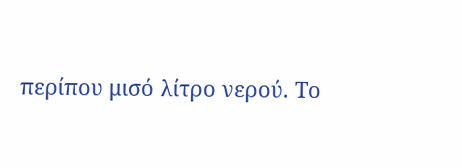περίπου μισό λίτρο νερού. Το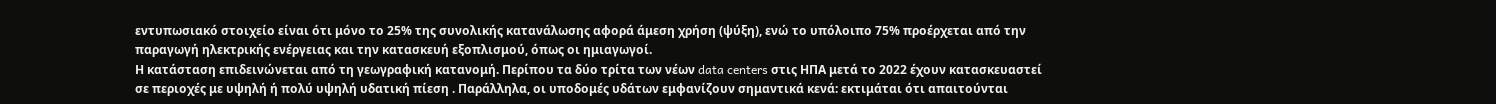εντυπωσιακό στοιχείο είναι ότι μόνο το 25% της συνολικής κατανάλωσης αφορά άμεση χρήση (ψύξη), ενώ το υπόλοιπο 75% προέρχεται από την παραγωγή ηλεκτρικής ενέργειας και την κατασκευή εξοπλισμού, όπως οι ημιαγωγοί.
Η κατάσταση επιδεινώνεται από τη γεωγραφική κατανομή. Περίπου τα δύο τρίτα των νέων data centers στις ΗΠΑ μετά το 2022 έχουν κατασκευαστεί σε περιοχές με υψηλή ή πολύ υψηλή υδατική πίεση . Παράλληλα, οι υποδομές υδάτων εμφανίζουν σημαντικά κενά: εκτιμάται ότι απαιτούνται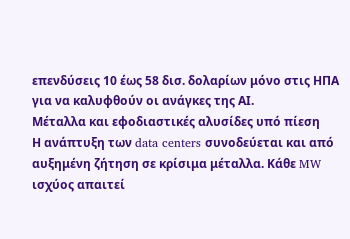επενδύσεις 10 έως 58 δισ. δολαρίων μόνο στις ΗΠΑ για να καλυφθούν οι ανάγκες της ΑΙ.
Μέταλλα και εφοδιαστικές αλυσίδες υπό πίεση
Η ανάπτυξη των data centers συνοδεύεται και από αυξημένη ζήτηση σε κρίσιμα μέταλλα. Κάθε MW ισχύος απαιτεί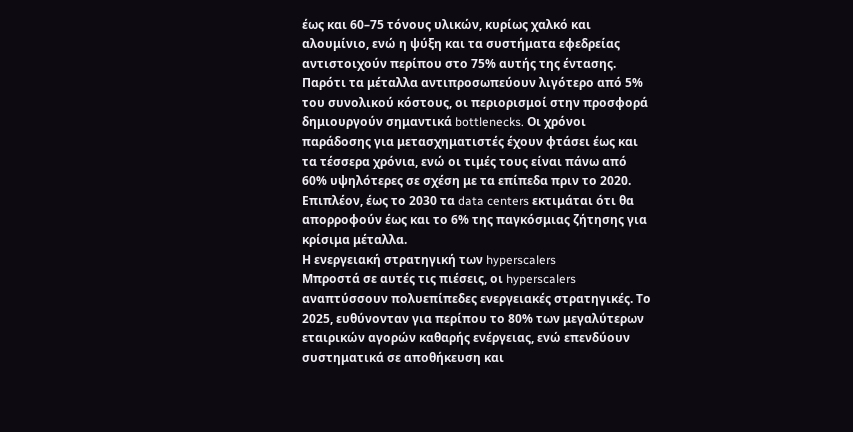έως και 60–75 τόνους υλικών, κυρίως χαλκό και αλουμίνιο, ενώ η ψύξη και τα συστήματα εφεδρείας αντιστοιχούν περίπου στο 75% αυτής της έντασης. Παρότι τα μέταλλα αντιπροσωπεύουν λιγότερο από 5% του συνολικού κόστους, οι περιορισμοί στην προσφορά δημιουργούν σημαντικά bottlenecks. Οι χρόνοι παράδοσης για μετασχηματιστές έχουν φτάσει έως και τα τέσσερα χρόνια, ενώ οι τιμές τους είναι πάνω από 60% υψηλότερες σε σχέση με τα επίπεδα πριν το 2020. Επιπλέον, έως το 2030 τα data centers εκτιμάται ότι θα απορροφούν έως και το 6% της παγκόσμιας ζήτησης για κρίσιμα μέταλλα.
Η ενεργειακή στρατηγική των hyperscalers
Μπροστά σε αυτές τις πιέσεις, οι hyperscalers αναπτύσσουν πολυεπίπεδες ενεργειακές στρατηγικές. Το 2025, ευθύνονταν για περίπου το 80% των μεγαλύτερων εταιρικών αγορών καθαρής ενέργειας, ενώ επενδύουν συστηματικά σε αποθήκευση και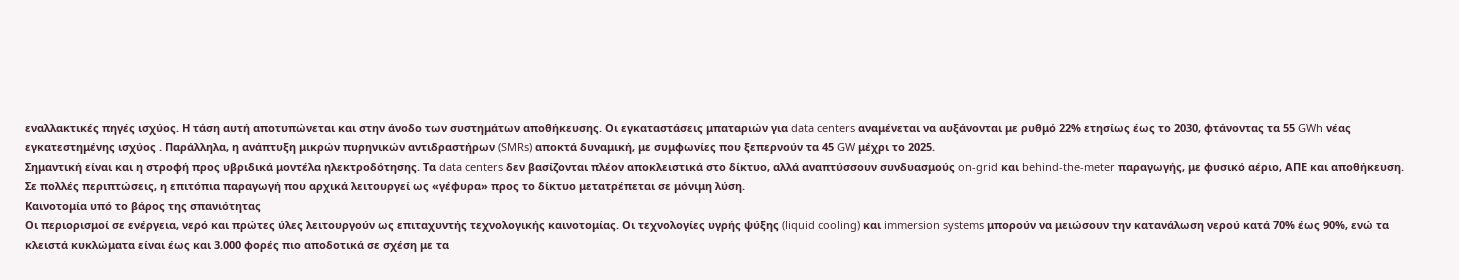εναλλακτικές πηγές ισχύος. Η τάση αυτή αποτυπώνεται και στην άνοδο των συστημάτων αποθήκευσης. Οι εγκαταστάσεις μπαταριών για data centers αναμένεται να αυξάνονται με ρυθμό 22% ετησίως έως το 2030, φτάνοντας τα 55 GWh νέας εγκατεστημένης ισχύος . Παράλληλα, η ανάπτυξη μικρών πυρηνικών αντιδραστήρων (SMRs) αποκτά δυναμική, με συμφωνίες που ξεπερνούν τα 45 GW μέχρι το 2025.
Σημαντική είναι και η στροφή προς υβριδικά μοντέλα ηλεκτροδότησης. Τα data centers δεν βασίζονται πλέον αποκλειστικά στο δίκτυο, αλλά αναπτύσσουν συνδυασμούς on-grid και behind-the-meter παραγωγής, με φυσικό αέριο, ΑΠΕ και αποθήκευση. Σε πολλές περιπτώσεις, η επιτόπια παραγωγή που αρχικά λειτουργεί ως «γέφυρα» προς το δίκτυο μετατρέπεται σε μόνιμη λύση.
Καινοτομία υπό το βάρος της σπανιότητας
Οι περιορισμοί σε ενέργεια, νερό και πρώτες ύλες λειτουργούν ως επιταχυντής τεχνολογικής καινοτομίας. Οι τεχνολογίες υγρής ψύξης (liquid cooling) και immersion systems μπορούν να μειώσουν την κατανάλωση νερού κατά 70% έως 90%, ενώ τα κλειστά κυκλώματα είναι έως και 3.000 φορές πιο αποδοτικά σε σχέση με τα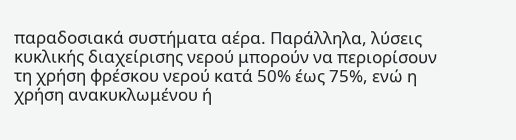παραδοσιακά συστήματα αέρα. Παράλληλα, λύσεις κυκλικής διαχείρισης νερού μπορούν να περιορίσουν τη χρήση φρέσκου νερού κατά 50% έως 75%, ενώ η χρήση ανακυκλωμένου ή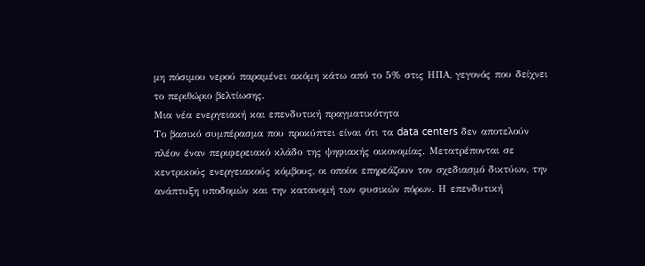μη πόσιμου νερού παραμένει ακόμη κάτω από το 5% στις ΗΠΑ, γεγονός που δείχνει το περιθώριο βελτίωσης.
Μια νέα ενεργειακή και επενδυτική πραγματικότητα
Το βασικό συμπέρασμα που προκύπτει είναι ότι τα data centers δεν αποτελούν πλέον έναν περιφερειακό κλάδο της ψηφιακής οικονομίας. Μετατρέπονται σε κεντρικούς ενεργειακούς κόμβους, οι οποίοι επηρεάζουν τον σχεδιασμό δικτύων, την ανάπτυξη υποδομών και την κατανομή των φυσικών πόρων. Η επενδυτική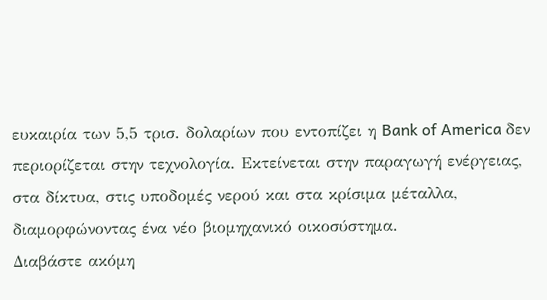ευκαιρία των 5,5 τρισ. δολαρίων που εντοπίζει η Bank of America δεν περιορίζεται στην τεχνολογία. Εκτείνεται στην παραγωγή ενέργειας, στα δίκτυα, στις υποδομές νερού και στα κρίσιμα μέταλλα, διαμορφώνοντας ένα νέο βιομηχανικό οικοσύστημα.
Διαβάστε ακόμη